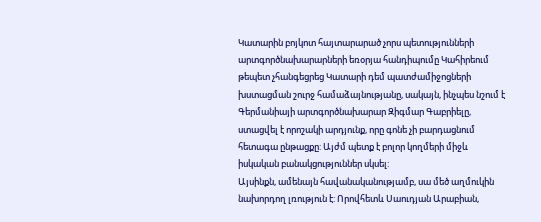Կատարին բոյկոտ հայտարարած չորս պետությունների արտգործնախարարների եռօրյա հանդիպումը Կահիրեում թեպետ չհանգեցրեց Կատարի դեմ պատժամիջոցների խստացման շուրջ համաձայնությանը, սակայն, ինչպես նշում է Գերմանիայի արտգործնախարար Զիգմար Գաբրիելը, ստացվել է որոշակի արդյունք, որը գոնե չի բարդացնում հետագա ընթացքը: Այժմ պետք է բոլոր կողմերի միջև իսկական բանակցություններ սկսել:
Այսինքն, ամենայն հավանականությամբ, սա մեծ աղմուկին նախորդող լռություն է: Որովհետև Սաուդյան Արաբիան,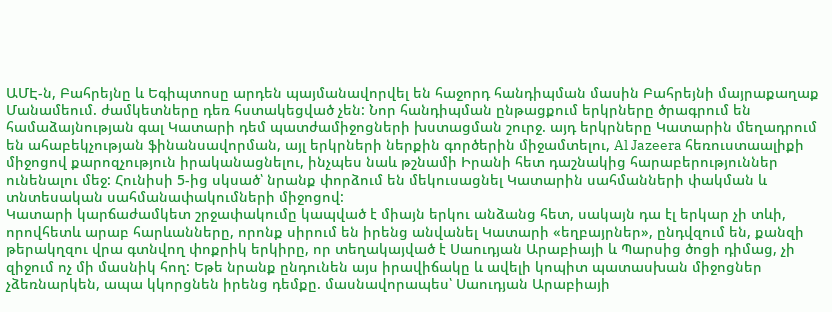ԱՄԷ-ն, Բահրեյնը և Եգիպտոսը արդեն պայմանավորվել են հաջորդ հանդիպման մասին Բահրեյնի մայրաքաղաք Մանամեում. ժամկետները դեռ հստակեցված չեն: Նոր հանդիպման ընթացքում երկրները ծրագրում են համաձայնության գալ Կատարի դեմ պատժամիջոցների խստացման շուրջ. այդ երկրները Կատարին մեղադրում են ահաբեկչության ֆինանսավորման, այլ երկրների ներքին գործերին միջամտելու, Al Jazeera հեռուստաալիքի միջոցով քարոզչություն իրականացնելու, ինչպես նաև թշնամի Իրանի հետ դաշնակից հարաբերություններ ունենալու մեջ: Հունիսի 5-ից սկսած՝ նրանք փորձում են մեկուսացնել Կատարին սահմանների փակման և տնտեսական սահմանափակումների միջոցով:
Կատարի կարճաժամկետ շրջափակումը կապված է միայն երկու անձանց հետ, սակայն դա էլ երկար չի տևի, որովհետև արաբ հարևանները, որոնք սիրում են իրենց անվանել Կատարի «եղբայրներ», ընդվզում են, քանզի թերակղզու վրա գտնվող փոքրիկ երկիրը, որ տեղակայված է Սաուդյան Արաբիայի և Պարսից ծոցի դիմաց, չի զիջում ոչ մի մասնիկ հող: Եթե նրանք ընդունեն այս իրավիճակը և ավելի կոպիտ պատասխան միջոցներ չձեռնարկեն, ապա կկորցնեն իրենց դեմքը. մասնավորապես՝ Սաուդյան Արաբիայի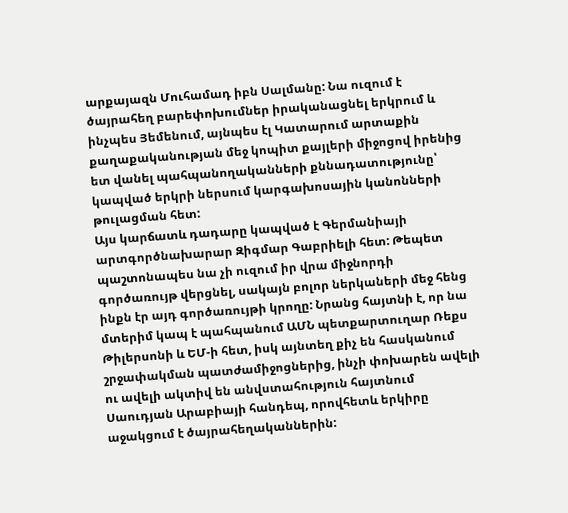արքայազն Մուհամադ իբն Սալմանը: Նա ուզում է ծայրահեղ բարեփոխումներ իրականացնել երկրում և ինչպես Յեմենում, այնպես էլ Կատարում արտաքին քաղաքականության մեջ կոպիտ քայլերի միջոցով իրենից ետ վանել պահպանողականների քննադատությունը՝ կապված երկրի ներսում կարգախոսային կանոնների թուլացման հետ:
Այս կարճատև դադարը կապված է Գերմանիայի արտգործնախարար Զիգմար Գաբրիելի հետ: Թեպետ պաշտոնապես նա չի ուզում իր վրա միջնորդի գործառույթ վերցնել, սակայն բոլոր ներկաների մեջ հենց ինքն էր այդ գործառույթի կրողը: Նրանց հայտնի է, որ նա մտերիմ կապ է պահպանում ԱՄՆ պետքարտուղար Ռեքս Թիլերսոնի և ԵՄ-ի հետ, իսկ այնտեղ քիչ են հասկանում շրջափակման պատժամիջոցներից, ինչի փոխարեն ավելի ու ավելի ակտիվ են անվստահություն հայտնում Սաուդյան Արաբիայի հանդեպ, որովհետև երկիրը աջակցում է ծայրահեղականներին: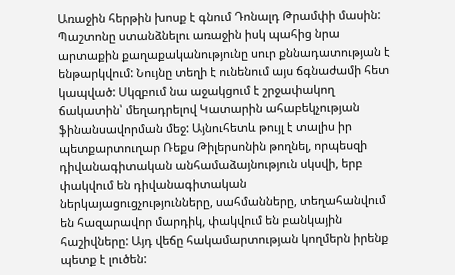Առաջին հերթին խոսք է գնում Դոնալդ Թրամփի մասին: Պաշտոնը ստանձնելու առաջին իսկ պահից նրա արտաքին քաղաքականությունը սուր քննադատության է ենթարկվում: Նույնը տեղի է ունենում այս ճգնաժամի հետ կապված: Սկզբում նա աջակցում է շրջափակող ճակատին՝ մեղադրելով Կատարին ահաբեկչության ֆինանսավորման մեջ: Այնուհետև թույլ է տալիս իր պետքարտուղար Ռեքս Թիլերսոնին թողնել, որպեսզի դիվանագիտական անհամաձայնություն սկսվի, երբ փակվում են դիվանագիտական ներկայացուցչությունները, սահմանները, տեղահանվում են հազարավոր մարդիկ, փակվում են բանկային հաշիվները: Այդ վեճը հակամարտության կողմերն իրենք պետք է լուծեն: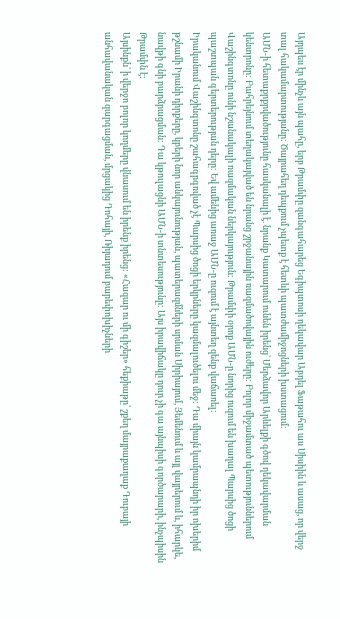Այդպես էր մինչև այն պահը, երբ Թրամփը զանգահարեց Եգիպտոսի ղեկավար Աբդել Ֆաթահու աս Սիսիին և ասաց, որ վերջ տալ հակամարտությանը: Ծայրահեղ դեպքում չպետք է հետևի պատժամիջոցների խստացում:
ԱՄՆ-ի հետաքրքրվածությունը հասկանալի է. նրանք Կատարում ունեն իրենց՝ Մերձավոր Արևելքի գծով ղեկավարման կենտրոնը: Բահրեյնում տեղակայված են նրանց շրջանային ռազմածովային ուժերը: Բոլոր միջամտած պետություններում Վաշինգտոնը ունի նշանակալի ռազմական ներկայություն: Թրամփի օրոք ԱՄՆ-ը նորից ուզում են խաղալ Պարսից ծոցի պաշտպան գերտերության դերը: Եվ ամենից առաջ ԱՄՆ-ը ուզում է այնտեղ զենք վաճառել:
Իրականում Վաշինգտոնը շահագրգռված չէ Պարսից ծոցի երկրները կազմալուծելու մեջ: Դա միայն կամրապնդի իր ոխերիմ թշնամի Իրանի դիրքերը, կբերի նոր անկայունության, պատերազմների սրման Սիրիայում, Յեմենում և այլ վայրերում և, իհարկե, նավթի գնի բարձրացման: Դա կթուլացնի ԱՄՆ-ի տնտեսությունը: Այս իրավիճակը դուր չի գա այնպիսի գործարարի, ինչպիսին Թրամփն է:
Այսինքն՝ ի վերջո բոլոր կողմերը վնասում են իրենք իրենց: «Հազար ու մի գիշեր» հեքիաթը՝ շքեղ մայրաքաղաք Դուբայի անհավանական զարգացման, մրցակից Դոհայի, Ռիյադում բարեփոխիչների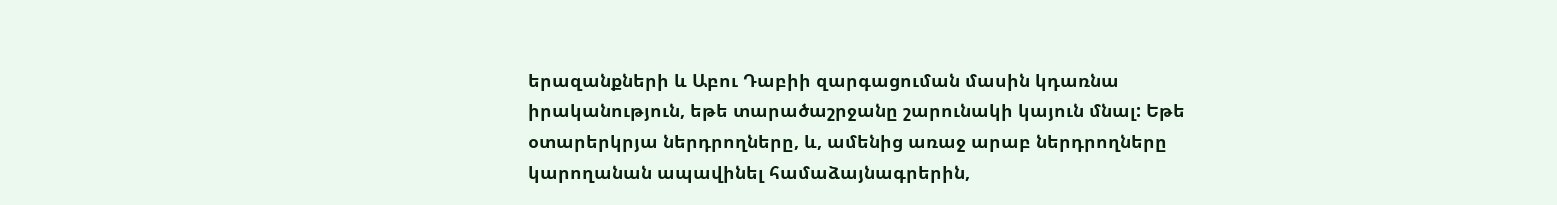երազանքների և Աբու Դաբիի զարգացուման մասին կդառնա իրականություն, եթե տարածաշրջանը շարունակի կայուն մնալ: Եթե օտարերկրյա ներդրողները, և, ամենից առաջ արաբ ներդրողները կարողանան ապավինել համաձայնագրերին,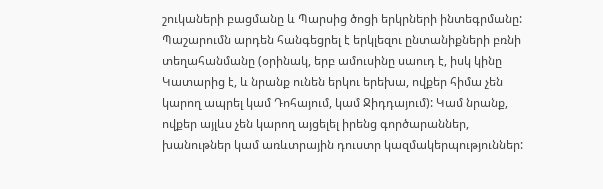շուկաների բացմանը և Պարսից ծոցի երկրների ինտեգրմանը: Պաշարումն արդեն հանգեցրել է երկլեզու ընտանիքների բռնի տեղահանմանը (օրինակ, երբ ամուսինը սաուդ է, իսկ կինը Կատարից է, և նրանք ունեն երկու երեխա, ովքեր հիմա չեն կարող ապրել կամ Դոհայում, կամ Ջիդդայում): Կամ նրանք, ովքեր այլևս չեն կարող այցելել իրենց գործարաններ, խանութներ կամ առևտրային դուստր կազմակերպություններ: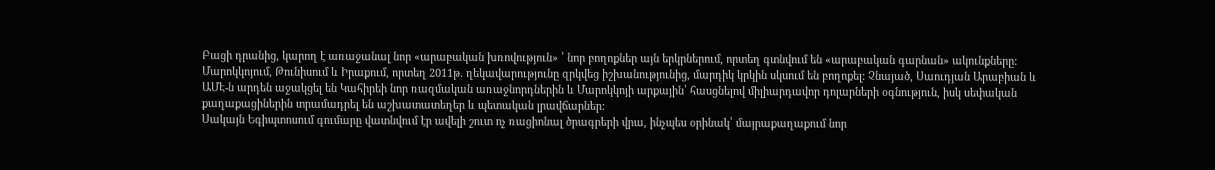Բացի դրանից, կարող է առաջանալ նոր «արաբական խռովություն» ՝ նոր բողոքներ այն երկրներում, որտեղ գտնվում են «արաբական գարնան» ակունքները: Մարոկկոյում, Թունիսում և Իրաքում, որտեղ 2011թ. ղեկավարությունը զրկվեց իշխանությունից, մարդիկ կրկին սկսում են բողոքել: Չնայած, Սաուդյան Արաբիան և ԱՄԷ-ն արդեն աջակցել են Կահիրեի նոր ռազմական առաջնորդներին և Մարոկկոյի արքային՝ հասցնելով միլիարդավոր դոլարների օգնություն, իսկ սեփական քաղաքացիներին տրամադրել են աշխատատեղեր և պետական լրավճարներ:
Սակայն Եգիպտոսում գումարը վատնվում էր ավելի շուտ ոչ ռացիոնալ ծրագրերի վրա, ինչպես օրինակ՝ մայրաքաղաքում նոր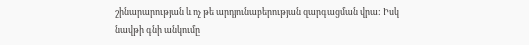շինարարության և ոչ թե արդյունաբերության զարգացման վրա: Իսկ նավթի գնի անկումը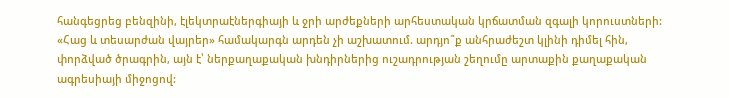հանգեցրեց բենզինի, էլեկտրաէներգիայի և ջրի արժեքների արհեստական կրճատման զգալի կորուստների: «Հաց և տեսարժան վայրեր» համակարգն արդեն չի աշխատում. արդյո՞ք անհրաժեշտ կլինի դիմել հին, փորձված ծրագրին, այն է՝ ներքաղաքական խնդիրներից ուշադրության շեղումը արտաքին քաղաքական ագրեսիայի միջոցով: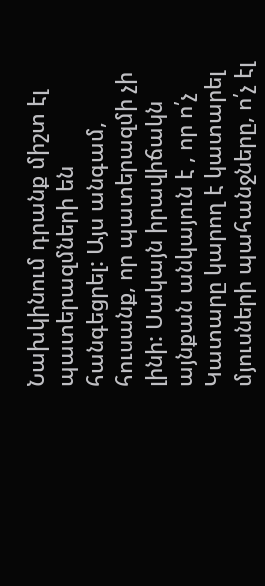Նախկինում դրանք միշտ էլ պատերազմների են հանգեցրել: Այս անգամ, հուսանք, որ պատերազմի չի լինի: Սակայն իրավիճակն այնքան անկայուն է , որ ո՛չ Կատարը կարող է կատարել մյուսների պահանջները, ո՛չ էլ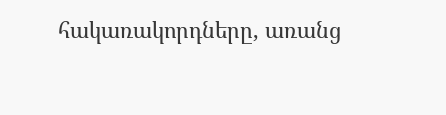հակառակորդները, առանց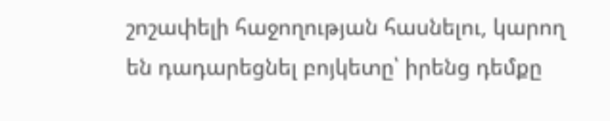շոշափելի հաջողության հասնելու, կարող են դադարեցնել բոյկետը՝ իրենց դեմքը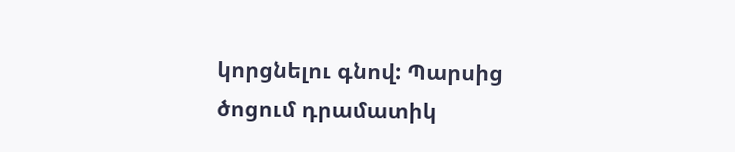կորցնելու գնով: Պարսից ծոցում դրամատիկ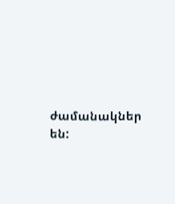ժամանակներ են: